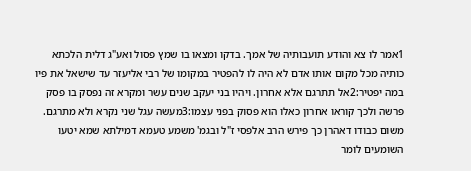1אמר לו צא והודע תועבותיה של אמך. בדקו ומצאו בו שמץ פסול ואע"ג דלית הלכתא כותיה מכל מקום אותו אדם לא היה לו להפטיר במקומו של רבי אליעזר עד שישאל את פיו במה יפטיר:2אל תתרגם אלא אחרון. ויהיו בני יעקב שנים עשר ומקרא זה נפסק בו פסק פרשה ולכך קוראו אחרון כאלו הוא פסוק בפני עצמו:3מעשה עגל שני נקרא ולא מתרגם. משום כבודו דאהרן כך פירש הרב אלפסי ז"ל ובגמ' משמע טעמא דמילתא שמא יטעו השומעים לומר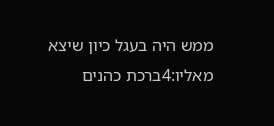ממש היה בעגל כיון שיצא מאליו:4ברכת כהנים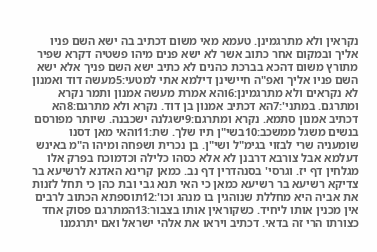נקראין ולא מתרגמינן. טעמא מאי משום דכתיב בה ישא השם פניו אליך ובמקום אחר כתוב אשר לא ישא פנים מיהו פשטיה דקרא שפיר מתורץ משום דהכא בברכת כהנים לא כתיב ישא השם פניך אלא ישא השם פניו אליך ואפ"ה חיישינן דילמא אתי למטעי:5מעשה דוד ואמנון לא נקראים ולא מתרגמינן:6והא אמרת מעשה אמנון ותמר נקרא ומתרגם. במתני':7הא דכתיב אמנון בן דוד. נקרא ולא מתרגם:8הא דכתיב אמנון סתמא. נקרא ומתרגם:9ישגלנה ישכבנה. שיותר מפורסם בנשים משגל ממשכב:10בשי"ן תיו שלך. שת:11והאי מאן דסנו שומעניה שרי לבזוי בגימ"ל ושי"ן. בן נכרית ושפחה ומיהו ה"מ באינש דעלמא אבל צורבא דרבנן לא אלא כסהו כלילה וכדמוכח בפרק אלו מגלחין דף יז. וגרסי' בסנהדרין דף נב. כמאן קרינא האדנא לרשיעא בר צדיקא רשיעא בר רשיעא כמאן כי האי תנא גבי ובת כהן כי תחל לזנות את אביה היא מחללת שנוהגין בו מנהג וכו':12תוספתא הכתוב לרבים אין מכנין אותו ליחיד. כשקוראין אותו בצבור:13המתרגם פסוק אחד כצורתו הרי זה בדאי. דכתיב ויראו את אלהי ישראל ואם יתרגמנו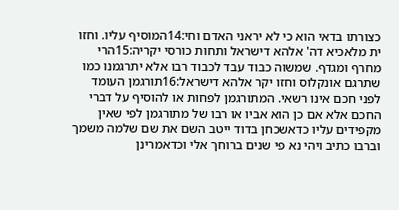כצורתו בדאי הוא כי לא יראני האדם וחי:14המוסיף עליו. וחזו ית מלאכיא דה' אלהא דישראל ותחות כורסי יקריה:15הרי מחרף ומגדף. שמשוה כבוד עבד לכבוד רבו אלא יתרגמנו כמו שתרגם אונקלוס וחזו יקר אלהא דישראל:16תורגמן העומד לפני חכם אינו רשאי. המתורגמן לפחות או להוסיף על דברי החכם אלא אם כן הוא אביו או רבו של מתורגמן לפי שאין מקפידים עליו כדאשכחן בדוד ייטב השם את שם שלמה משמך וברבו כתיב ויהי נא פי שנים ברוחך אלי וכדאמרינן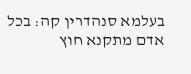בעלמא סנהדרין קה: בכל אדם מתקנא חוץ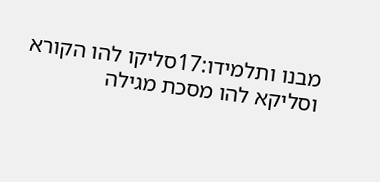מבנו ותלמידו:17סליקו להו הקורא וסליקא להו מסכת מגילה